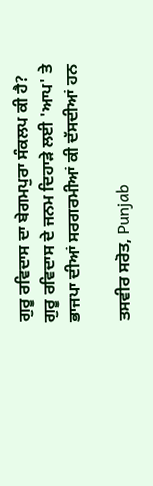ਗੁਰੂ ਰਵਿਦਾਸ ਦਾ ਬੇਗਮਪੁਰਾ ਸੰਕਲਪ ਕੀ ਹੈ? ਗੁਰੂ ਰਵਿਦਾਸ ਦੇ ਜਨਮ ਦਿਹਾੜੇ ਲਈ 'ਆਪ' ਤੇ ਭਾਜਪਾ ਦੀਆਂ ਸਰਗਰਮੀਆਂ ਕੀ ਦੱਸਦੀਆਂ ਹਨ

ਤਸਵੀਰ ਸਰੋਤ, Punjab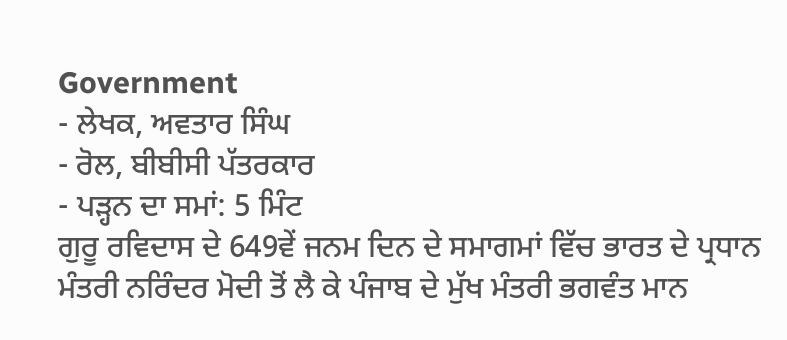Government
- ਲੇਖਕ, ਅਵਤਾਰ ਸਿੰਘ
- ਰੋਲ, ਬੀਬੀਸੀ ਪੱਤਰਕਾਰ
- ਪੜ੍ਹਨ ਦਾ ਸਮਾਂ: 5 ਮਿੰਟ
ਗੁਰੂ ਰਵਿਦਾਸ ਦੇ 649ਵੇਂ ਜਨਮ ਦਿਨ ਦੇ ਸਮਾਗਮਾਂ ਵਿੱਚ ਭਾਰਤ ਦੇ ਪ੍ਰਧਾਨ ਮੰਤਰੀ ਨਰਿੰਦਰ ਮੋਦੀ ਤੋਂ ਲੈ ਕੇ ਪੰਜਾਬ ਦੇ ਮੁੱਖ ਮੰਤਰੀ ਭਗਵੰਤ ਮਾਨ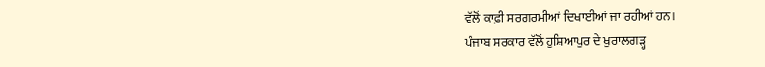ਵੱਲੋਂ ਕਾਫ਼ੀ ਸਰਗਰਮੀਆਂ ਦਿਖਾਈਆਂ ਜਾ ਰਹੀਆਂ ਹਨ।
ਪੰਜਾਬ ਸਰਕਾਰ ਵੱਲੋਂ ਹੁਸ਼ਿਆਪੁਰ ਦੇ ਖੁਰਾਲਗੜ੍ਹ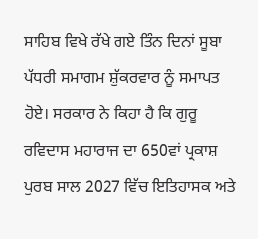ਸਾਹਿਬ ਵਿਖੇ ਰੱਖੇ ਗਏ ਤਿੰਨ ਦਿਨਾਂ ਸੂਬਾ ਪੱਧਰੀ ਸਮਾਗਮ ਸ਼ੁੱਕਰਵਾਰ ਨੂੰ ਸਮਾਪਤ ਹੋਏ। ਸਰਕਾਰ ਨੇ ਕਿਹਾ ਹੈ ਕਿ ਗੁਰੂ ਰਵਿਦਾਸ ਮਹਾਰਾਜ ਦਾ 650ਵਾਂ ਪ੍ਰਕਾਸ਼ ਪੁਰਬ ਸਾਲ 2027 ਵਿੱਚ ਇਤਿਹਾਸਕ ਅਤੇ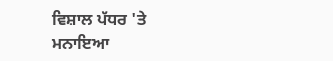ਵਿਸ਼ਾਲ ਪੱਧਰ 'ਤੇ ਮਨਾਇਆ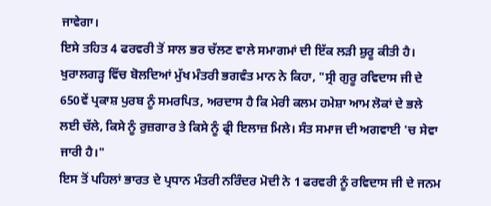ਜਾਵੇਗਾ।
ਇਸੇ ਤਹਿਤ 4 ਫਰਵਰੀ ਤੋਂ ਸਾਲ ਭਰ ਚੱਲਣ ਵਾਲੇ ਸਮਾਗਮਾਂ ਦੀ ਇੱਕ ਲੜੀ ਸ਼ੁਰੂ ਕੀਤੀ ਹੈ।
ਖੁਰਾਲਗੜ੍ਹ ਵਿੱਚ ਬੋਲਦਿਆਂ ਮੁੱਖ ਮੰਤਰੀ ਭਗਵੰਤ ਮਾਨ ਨੇ ਕਿਹਾ, "ਸ੍ਰੀ ਗੁਰੂ ਰਵਿਦਾਸ ਜੀ ਦੇ 650ਵੇਂ ਪ੍ਰਕਾਸ਼ ਪੁਰਬ ਨੂੰ ਸਮਰਪਿਤ, ਅਰਦਾਸ ਹੈ ਕਿ ਮੇਰੀ ਕਲਮ ਹਮੇਸ਼ਾ ਆਮ ਲੋਕਾਂ ਦੇ ਭਲੇ ਲਈ ਚੱਲੇ, ਕਿਸੇ ਨੂੰ ਰੁਜ਼ਗਾਰ ਤੇ ਕਿਸੇ ਨੂੰ ਫ੍ਰੀ ਇਲਾਜ਼ ਮਿਲੇ। ਸੰਤ ਸਮਾਜ ਦੀ ਅਗਵਾਈ 'ਚ ਸੇਵਾ ਜਾਰੀ ਹੈ।"
ਇਸ ਤੋਂ ਪਹਿਲਾਂ ਭਾਰਤ ਦੇ ਪ੍ਰਧਾਨ ਮੰਤਰੀ ਨਰਿੰਦਰ ਮੋਦੀ ਨੇ 1 ਫਰਵਰੀ ਨੂੰ ਰਵਿਦਾਸ ਜੀ ਦੇ ਜਨਮ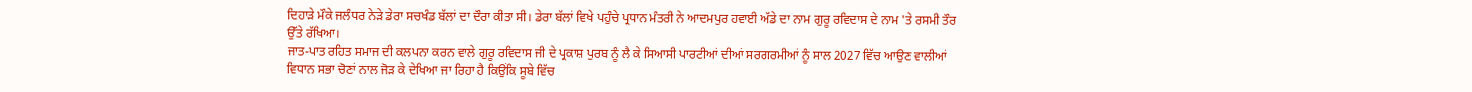ਦਿਹਾੜੇ ਮੌਕੇ ਜਲੰਧਰ ਨੇੜੇ ਡੇਰਾ ਸਚਖੰਡ ਬੱਲਾਂ ਦਾ ਦੌਰਾ ਕੀਤਾ ਸੀ। ਡੇਰਾ ਬੱਲਾਂ ਵਿਖੇ ਪਹੁੰਚੇ ਪ੍ਰਧਾਨ ਮੰਤਰੀ ਨੇ ਆਦਮਪੁਰ ਹਵਾਈ ਅੱਡੇ ਦਾ ਨਾਮ ਗੁਰੂ ਰਵਿਦਾਸ ਦੇ ਨਾਮ 'ਤੇ ਰਸਮੀ ਤੌਰ ਉੱਤੇ ਰੱਖਿਆ।
ਜਾਤ-ਪਾਤ ਰਹਿਤ ਸਮਾਜ ਦੀ ਕਲਪਨਾ ਕਰਨ ਵਾਲੇ ਗੁਰੂ ਰਵਿਦਾਸ ਜੀ ਦੇ ਪ੍ਰਕਾਸ਼ ਪੁਰਬ ਨੂੰ ਲੈ ਕੇ ਸਿਆਸੀ ਪਾਰਟੀਆਂ ਦੀਆਂ ਸਰਗਰਮੀਆਂ ਨੂੰ ਸਾਲ 2027 ਵਿੱਚ ਆਉਣ ਵਾਲੀਆਂ ਵਿਧਾਨ ਸਭਾ ਚੋਣਾਂ ਨਾਲ ਜੋੜ ਕੇ ਦੇਖਿਆ ਜਾ ਰਿਹਾ ਹੈ ਕਿਉਂਕਿ ਸੂਬੇ ਵਿੱਚ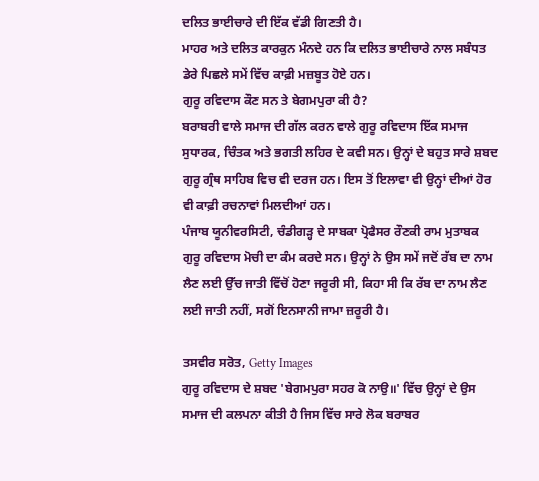ਦਲਿਤ ਭਾਈਚਾਰੇ ਦੀ ਇੱਕ ਵੱਡੀ ਗਿਣਤੀ ਹੈ।
ਮਾਹਰ ਅਤੇ ਦਲਿਤ ਕਾਰਕੁਨ ਮੰਨਦੇ ਹਨ ਕਿ ਦਲਿਤ ਭਾਈਚਾਰੇ ਨਾਲ ਸਬੰਧਤ ਡੇਰੇ ਪਿਛਲੇ ਸਮੇਂ ਵਿੱਚ ਕਾਫ਼ੀ ਮਜ਼ਬੂਤ ਹੋਏ ਹਨ।
ਗੁਰੂ ਰਵਿਦਾਸ ਕੌਣ ਸਨ ਤੇ ਬੇਗਮਪੁਰਾ ਕੀ ਹੈ?
ਬਰਾਬਰੀ ਵਾਲੇ ਸਮਾਜ ਦੀ ਗੱਲ ਕਰਨ ਵਾਲੇ ਗੁਰੂ ਰਵਿਦਾਸ ਇੱਕ ਸਮਾਜ ਸੁਧਾਰਕ, ਚਿੰਤਕ ਅਤੇ ਭਗਤੀ ਲਹਿਰ ਦੇ ਕਵੀ ਸਨ। ਉਨ੍ਹਾਂ ਦੇ ਬਹੁਤ ਸਾਰੇ ਸ਼ਬਦ ਗੁਰੂ ਗ੍ਰੰਥ ਸਾਹਿਬ ਵਿਚ ਵੀ ਦਰਜ ਹਨ। ਇਸ ਤੋਂ ਇਲਾਵਾ ਵੀ ਉਨ੍ਹਾਂ ਦੀਆਂ ਹੋਰ ਵੀ ਕਾਫ਼ੀ ਰਚਨਾਵਾਂ ਮਿਲਦੀਆਂ ਹਨ।
ਪੰਜਾਬ ਯੂਨੀਵਰਸਿਟੀ, ਚੰਡੀਗੜ੍ਹ ਦੇ ਸਾਬਕਾ ਪ੍ਰੋਫੈਸਰ ਰੌਣਕੀ ਰਾਮ ਮੁਤਾਬਕ ਗੁਰੂ ਰਵਿਦਾਸ ਮੋਚੀ ਦਾ ਕੰਮ ਕਰਦੇ ਸਨ। ਉਨ੍ਹਾਂ ਨੇ ਉਸ ਸਮੇਂ ਜਦੋਂ ਰੱਬ ਦਾ ਨਾਮ ਲੈਣ ਲਈ ਉੱਚ ਜਾਤੀ ਵਿੱਚੋਂ ਹੋਣਾ ਜਰੂਰੀ ਸੀ, ਕਿਹਾ ਸੀ ਕਿ ਰੱਬ ਦਾ ਨਾਮ ਲੈਣ ਲਈ ਜਾਤੀ ਨਹੀਂ, ਸਗੋਂ ਇਨਸਾਨੀ ਜਾਮਾ ਜ਼ਰੂਰੀ ਹੈ।

ਤਸਵੀਰ ਸਰੋਤ, Getty Images
ਗੁਰੂ ਰਵਿਦਾਸ ਦੇ ਸ਼ਬਦ 'ਬੇਗਮਪੁਰਾ ਸਹਰ ਕੋ ਨਾਉ॥' ਵਿੱਚ ਉਨ੍ਹਾਂ ਦੇ ਉਸ ਸਮਾਜ ਦੀ ਕਲਪਨਾ ਕੀਤੀ ਹੈ ਜਿਸ ਵਿੱਚ ਸਾਰੇ ਲੋਕ ਬਰਾਬਰ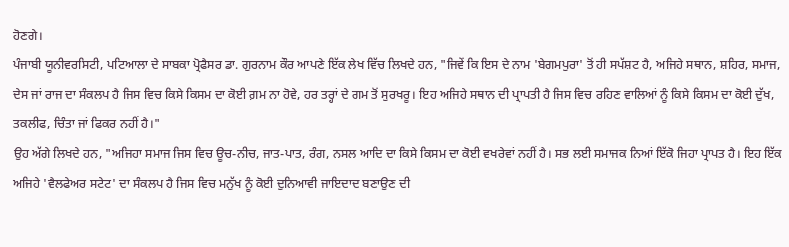ਹੋਣਗੇ।
ਪੰਜਾਬੀ ਯੂਨੀਵਰਸਿਟੀ, ਪਟਿਆਲਾ ਦੇ ਸਾਬਕਾ ਪ੍ਰੋਫੈਸਰ ਡਾ. ਗੁਰਨਾਮ ਕੌਰ ਆਪਣੇ ਇੱਕ ਲੇਖ ਵਿੱਚ ਲਿਖਦੇ ਹਨ, "ਜਿਵੇਂ ਕਿ ਇਸ ਦੇ ਨਾਮ 'ਬੇਗਮਪੁਰਾ' ਤੋਂ ਹੀ ਸਪੱਸ਼ਟ ਹੈ, ਅਜਿਹੇ ਸਥਾਨ, ਸ਼ਹਿਰ, ਸਮਾਜ, ਦੇਸ ਜਾਂ ਰਾਜ ਦਾ ਸੰਕਲਪ ਹੈ ਜਿਸ ਵਿਚ ਕਿਸੇ ਕਿਸਮ ਦਾ ਕੋਈ ਗ਼ਮ ਨਾ ਹੋਵੇ, ਹਰ ਤਰ੍ਹਾਂ ਦੇ ਗਮ ਤੋਂ ਸੁਰਖਰੂ। ਇਹ ਅਜਿਹੇ ਸਥਾਨ ਦੀ ਪ੍ਰਾਪਤੀ ਹੈ ਜਿਸ ਵਿਚ ਰਹਿਣ ਵਾਲਿਆਂ ਨੂੰ ਕਿਸੇ ਕਿਸਮ ਦਾ ਕੋਈ ਦੁੱਖ, ਤਕਲੀਫ, ਚਿੰਤਾ ਜਾਂ ਫਿਕਰ ਨਹੀਂ ਹੈ।"
ਉਹ ਅੱਗੇ ਲਿਖਦੇ ਹਨ, "ਅਜਿਹਾ ਸਮਾਜ ਜਿਸ ਵਿਚ ਊਚ-ਨੀਚ, ਜਾਤ-ਪਾਤ, ਰੰਗ, ਨਸਲ ਆਦਿ ਦਾ ਕਿਸੇ ਕਿਸਮ ਦਾ ਕੋਈ ਵਖਰੇਵਾਂ ਨਹੀਂ ਹੈ। ਸਭ ਲਈ ਸਮਾਜਕ ਨਿਆਂ ਇੱਕੋ ਜਿਹਾ ਪ੍ਰਾਪਤ ਹੈ। ਇਹ ਇੱਕ ਅਜਿਹੇ 'ਵੈਲਫੇਅਰ ਸਟੇਟ' ਦਾ ਸੰਕਲਪ ਹੈ ਜਿਸ ਵਿਚ ਮਨੁੱਖ ਨੂੰ ਕੋਈ ਦੁਨਿਆਵੀ ਜਾਇਦਾਦ ਬਣਾਉਣ ਦੀ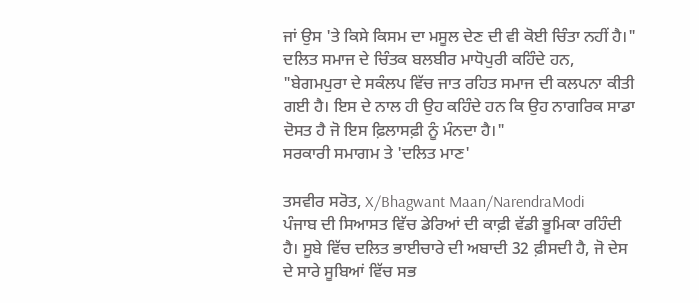ਜਾਂ ਉਸ 'ਤੇ ਕਿਸੇ ਕਿਸਮ ਦਾ ਮਸੂਲ ਦੇਣ ਦੀ ਵੀ ਕੋਈ ਚਿੰਤਾ ਨਹੀਂ ਹੈ।"
ਦਲਿਤ ਸਮਾਜ ਦੇ ਚਿੰਤਕ ਬਲਬੀਰ ਮਾਧੋਪੁਰੀ ਕਹਿੰਦੇ ਹਨ, "ਬੇਗਮਪੁਰਾ ਦੇ ਸਕੰਲਪ ਵਿੱਚ ਜਾਤ ਰਹਿਤ ਸਮਾਜ ਦੀ ਕਲਪਨਾ ਕੀਤੀ ਗਈ ਹੈ। ਇਸ ਦੇ ਨਾਲ ਹੀ ਉਹ ਕਹਿੰਦੇ ਹਨ ਕਿ ਉਹ ਨਾਗਰਿਕ ਸਾਡਾ ਦੋਸਤ ਹੈ ਜੋ ਇਸ ਫ਼ਿਲਾਸਫ਼ੀ ਨੂੰ ਮੰਨਦਾ ਹੈ।"
ਸਰਕਾਰੀ ਸਮਾਗਮ ਤੇ 'ਦਲਿਤ ਮਾਣ'

ਤਸਵੀਰ ਸਰੋਤ, X/Bhagwant Maan/NarendraModi
ਪੰਜਾਬ ਦੀ ਸਿਆਸਤ ਵਿੱਚ ਡੇਰਿਆਂ ਦੀ ਕਾਫ਼ੀ ਵੱਡੀ ਭੂਮਿਕਾ ਰਹਿੰਦੀ ਹੈ। ਸੂਬੇ ਵਿੱਚ ਦਲਿਤ ਭਾਈਚਾਰੇ ਦੀ ਅਬਾਦੀ 32 ਫ਼ੀਸਦੀ ਹੈ, ਜੋ ਦੇਸ ਦੇ ਸਾਰੇ ਸੂਬਿਆਂ ਵਿੱਚ ਸਭ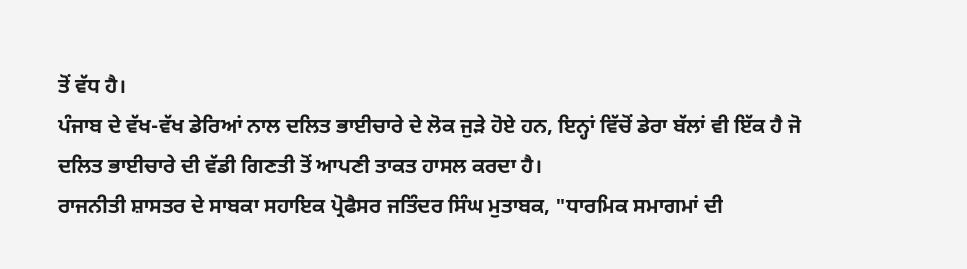ਤੋਂ ਵੱਧ ਹੈ।
ਪੰਜਾਬ ਦੇ ਵੱਖ-ਵੱਖ ਡੇਰਿਆਂ ਨਾਲ ਦਲਿਤ ਭਾਈਚਾਰੇ ਦੇ ਲੋਕ ਜੁੜੇ ਹੋਏ ਹਨ, ਇਨ੍ਹਾਂ ਵਿੱਚੋਂ ਡੇਰਾ ਬੱਲਾਂ ਵੀ ਇੱਕ ਹੈ ਜੋ ਦਲਿਤ ਭਾਈਚਾਰੇ ਦੀ ਵੱਡੀ ਗਿਣਤੀ ਤੋਂ ਆਪਣੀ ਤਾਕਤ ਹਾਸਲ ਕਰਦਾ ਹੈ।
ਰਾਜਨੀਤੀ ਸ਼ਾਸਤਰ ਦੇ ਸਾਬਕਾ ਸਹਾਇਕ ਪ੍ਰੋਫੈਸਰ ਜਤਿੰਦਰ ਸਿੰਘ ਮੁਤਾਬਕ, "ਧਾਰਮਿਕ ਸਮਾਗਮਾਂ ਦੀ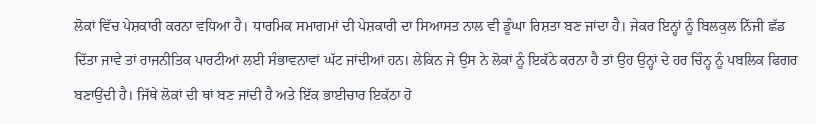ਲੋਕਾਂ ਵਿੱਚ ਪੇਸ਼ਕਾਰੀ ਕਰਨਾ ਵਧਿਆ ਹੈ। ਧਾਰਮਿਕ ਸਮਾਗਮਾਂ ਦੀ ਪੇਸ਼ਕਾਰੀ ਦਾ ਸਿਆਸਤ ਨਾਲ ਵੀ ਡੂੰਘਾ ਰਿਸ਼ਤਾ ਬਣ ਜਾਂਦਾ ਹੈ। ਜੇਕਰ ਇਨ੍ਹਾਂ ਨੂੰ ਬਿਲਕੁਲ ਨਿੱਜੀ ਛੱਡ ਦਿੱਤਾ ਜਾਵੇ ਤਾਂ ਰਾਜਨੀਤਿਕ ਪਾਰਟੀਆਂ ਲਈ ਸੰਭਾਵਨਾਵਾਂ ਘੱਟ ਜਾਂਦੀਆਂ ਹਨ। ਲੇਕਿਨ ਜੇ ਉਸ ਨੇ ਲੋਕਾਂ ਨੂੰ ਇਕੱਠੇ ਕਰਨਾ ਹੈ ਤਾਂ ਉਹ ਉਨ੍ਹਾਂ ਦੇ ਹਰ ਚਿੰਨ੍ਹ ਨੂੰ ਪਬਲਿਕ ਫਿਗਰ ਬਣਾਉਂਦੀ ਹੈ। ਜਿੱਥੇ ਲੋਕਾਂ ਦੀ ਥਾਂ ਬਣ ਜਾਂਦੀ ਹੈ ਅਤੇ ਇੱਕ ਭਾਈਚਾਰ ਇਕੱਠਾ ਹੋ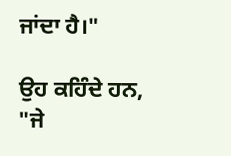ਜਾਂਦਾ ਹੈ।"

ਉਹ ਕਹਿੰਦੇ ਹਨ, "ਜੇ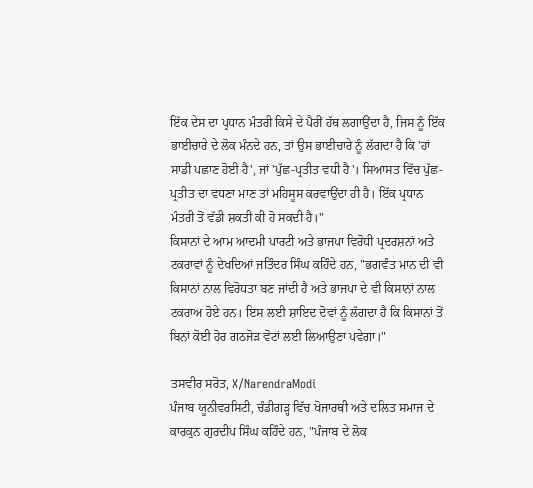ਇੱਕ ਦੇਸ ਦਾ ਪ੍ਰਧਾਨ ਮੰਤਰੀ ਕਿਸੇ ਦੇ ਪੈਰੀਂ ਹੱਥ ਲਗਾਉਂਦਾ ਹੈ, ਜਿਸ ਨੂੰ ਇੱਕ ਭਾਈਚਾਰੇ ਦੇ ਲੋਕ ਮੰਨਦੇ ਹਨ, ਤਾਂ ਉਸ ਭਾਈਚਾਰੇ ਨੂੰ ਲੱਗਦਾ ਹੈ ਕਿ 'ਹਾਂ ਸਾਡੀ ਪਛਾਣ ਹੋਈ ਹੈ', ਜਾਂ 'ਪੁੱਛ-ਪ੍ਰਤੀਤ ਵਧੀ ਹੈ'। ਸਿਆਸਤ ਵਿੱਚ ਪੁੱਛ-ਪ੍ਰਤੀਤ ਦਾ ਵਧਣਾ ਮਾਣ ਤਾਂ ਮਹਿਸੂਸ ਕਰਵਾਉਂਦਾ ਹੀ ਹੈ। ਇੱਕ ਪ੍ਰਧਾਨ ਮੰਤਰੀ ਤੋਂ ਵੱਡੀ ਸ਼ਕਤੀ ਕੀ ਹੋ ਸਕਦੀ ਹੈ।"
ਕਿਸਾਨਾਂ ਦੇ ਆਮ ਆਦਮੀ ਪਾਰਟੀ ਅਤੇ ਭਾਜਪਾ ਵਿਰੋਧੀ ਪ੍ਰਦਰਸ਼ਨਾਂ ਅਤੇ ਟਕਰਾਵਾਂ ਨੂੰ ਦੇਖਦਿਆਂ ਜਤਿੰਦਰ ਸਿੰਘ ਕਹਿੰਦੇ ਹਨ, "ਭਗਵੰਤ ਮਾਨ ਦੀ ਵੀ ਕਿਸਾਨਾਂ ਨਾਲ ਵਿਰੋਧਤਾ ਬਣ ਜਾਂਦੀ ਹੈ ਅਤੇ ਭਾਜਪਾ ਦੇ ਵੀ ਕਿਸਾਨਾਂ ਨਾਲ ਟਕਰਾਅ ਹੋਏ ਹਨ। ਇਸ ਲਈ ਸ਼ਾਇਦ ਦੋਵਾਂ ਨੂੰ ਲੱਗਦਾ ਹੈ ਕਿ ਕਿਸਾਨਾਂ ਤੋਂ ਬਿਨਾਂ ਕੋਈ ਹੋਰ ਗਠਜੋੜ ਵੋਟਾਂ ਲਈ ਲਿਆਉਣਾ ਪਵੇਗਾ।"

ਤਸਵੀਰ ਸਰੋਤ, X/NarendraModi
ਪੰਜਾਬ ਯੂਨੀਵਰਸਿਟੀ, ਚੰਡੀਗੜ੍ਹ ਵਿੱਚ ਖੋਜਾਰਥੀ ਅਤੇ ਦਲਿਤ ਸਮਾਜ ਦੇ ਕਾਰਕੁਨ ਗੁਰਦੀਪ ਸਿੰਘ ਕਹਿੰਦੇ ਹਨ, "ਪੰਜਾਬ ਦੇ ਲੋਕ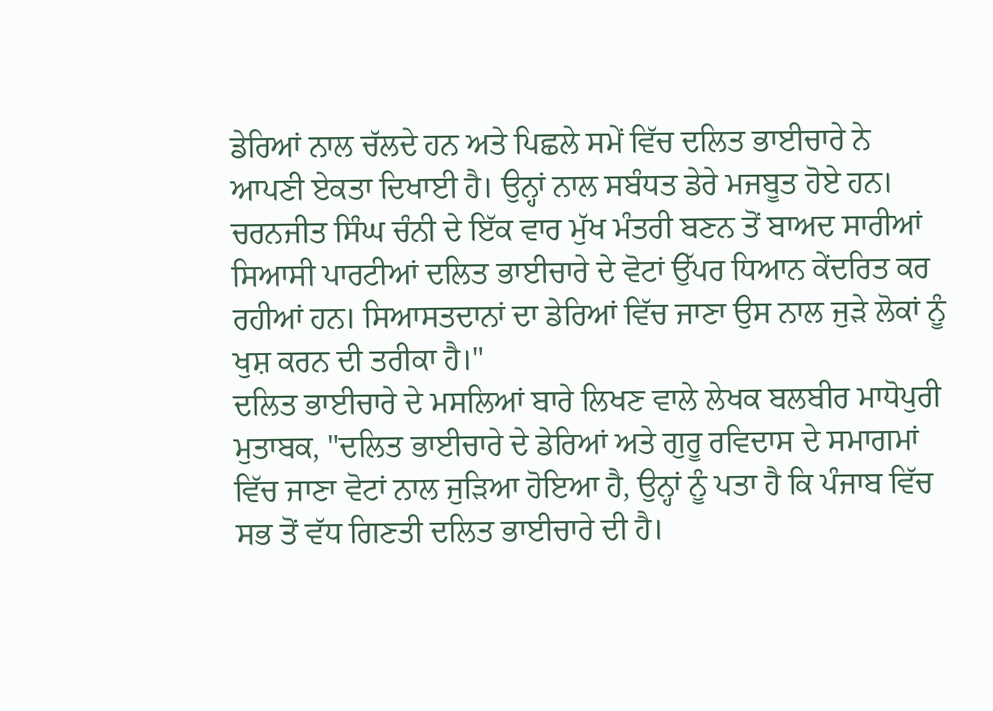ਡੇਰਿਆਂ ਨਾਲ ਚੱਲਦੇ ਹਨ ਅਤੇ ਪਿਛਲੇ ਸਮੇਂ ਵਿੱਚ ਦਲਿਤ ਭਾਈਚਾਰੇ ਨੇ ਆਪਣੀ ਏਕਤਾ ਦਿਖਾਈ ਹੈ। ਉਨ੍ਹਾਂ ਨਾਲ ਸਬੰਧਤ ਡੇਰੇ ਮਜਬੂਤ ਹੋਏ ਹਨ। ਚਰਨਜੀਤ ਸਿੰਘ ਚੰਨੀ ਦੇ ਇੱਕ ਵਾਰ ਮੁੱਖ ਮੰਤਰੀ ਬਣਨ ਤੋਂ ਬਾਅਦ ਸਾਰੀਆਂ ਸਿਆਸੀ ਪਾਰਟੀਆਂ ਦਲਿਤ ਭਾਈਚਾਰੇ ਦੇ ਵੋਟਾਂ ਉੱਪਰ ਧਿਆਨ ਕੇਂਦਰਿਤ ਕਰ ਰਹੀਆਂ ਹਨ। ਸਿਆਸਤਦਾਨਾਂ ਦਾ ਡੇਰਿਆਂ ਵਿੱਚ ਜਾਣਾ ਉਸ ਨਾਲ ਜੁੜੇ ਲੋਕਾਂ ਨੂੰ ਖੁਸ਼ ਕਰਨ ਦੀ ਤਰੀਕਾ ਹੈ।"
ਦਲਿਤ ਭਾਈਚਾਰੇ ਦੇ ਮਸਲਿਆਂ ਬਾਰੇ ਲਿਖਣ ਵਾਲੇ ਲੇਖਕ ਬਲਬੀਰ ਮਾਧੋਪੁਰੀ ਮੁਤਾਬਕ, "ਦਲਿਤ ਭਾਈਚਾਰੇ ਦੇ ਡੇਰਿਆਂ ਅਤੇ ਗੁਰੂ ਰਵਿਦਾਸ ਦੇ ਸਮਾਗਮਾਂ ਵਿੱਚ ਜਾਣਾ ਵੋਟਾਂ ਨਾਲ ਜੁੜਿਆ ਹੋਇਆ ਹੈ, ਉਨ੍ਹਾਂ ਨੂੰ ਪਤਾ ਹੈ ਕਿ ਪੰਜਾਬ ਵਿੱਚ ਸਭ ਤੋਂ ਵੱਧ ਗਿਣਤੀ ਦਲਿਤ ਭਾਈਚਾਰੇ ਦੀ ਹੈ।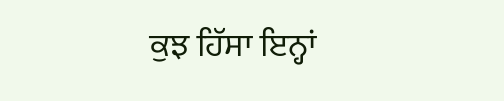ਕੁਝ ਹਿੱਸਾ ਇਨ੍ਹਾਂ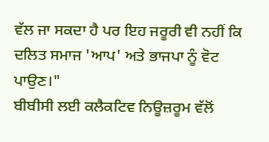ਵੱਲ ਜਾ ਸਕਦਾ ਹੈ ਪਰ ਇਹ ਜਰੂਰੀ ਵੀ ਨਹੀਂ ਕਿ ਦਲਿਤ ਸਮਾਜ 'ਆਪ' ਅਤੇ ਭਾਜਪਾ ਨੂੰ ਵੋਟ ਪਾਉਣ।"
ਬੀਬੀਸੀ ਲਈ ਕਲੈਕਟਿਵ ਨਿਊਜ਼ਰੂਮ ਵੱਲੋਂ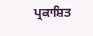ਪ੍ਰਕਾਸ਼ਿਤ